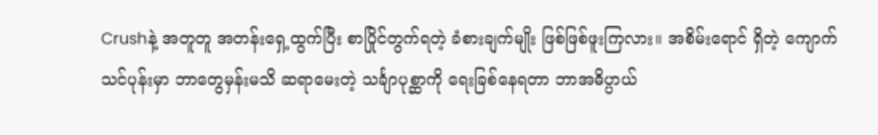Crushနဲ့ အတူတူ အတန်းရှေ့ထွက်ပြီး စာပြိုင်တွက်ရတဲ့ ခံစားချက်မျိုး ဖြစ်ဖြစ်ဖူးကြလား။ အစိမ်းရောင် ရှိတဲ့ ကျောက်သင်ပုန်းမှာ ဘာတွေမှန်းမသိ ဆရာမေးတဲ့ သင်္ချာပုစ္ဆာကို ရေးခြစ်နေရတာ ဘာအဓိပ္ပာယ်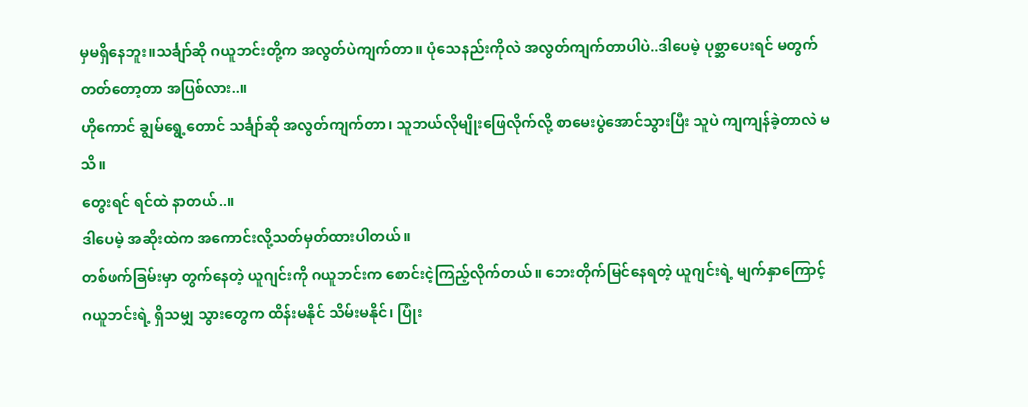မှမရှိနေဘူး။သင်္ချာ်ဆို ဂယူဘင်းတို့က အလွတ်ပဲကျက်တာ။ ပုံသေနည်းကိုလဲ အလွတ်ကျက်တာပါပဲ..ဒါပေမဲ့ ပုစ္ဆာပေးရင် မတွက်တတ်တော့တာ အပြစ်လား..။
ဟိုကောင် ချွမ်ရွေ့တောင် သင်္ချာ်ဆို အလွတ်ကျက်တာ၊ သူဘယ်လိုမျိုးဖြေလိုက်လို့ စာမေးပွဲအောင်သွားပြီး သူပဲ ကျကျန်ခဲ့တာလဲ မသိ။
တွေးရင် ရင်ထဲ နာတယ်..။
ဒါပေမဲ့ အဆိုးထဲက အကောင်းလို့သတ်မှတ်ထားပါတယ်။
တစ်ဖက်ခြမ်းမှာ တွက်နေတဲ့ ယူဂျင်းကို ဂယူဘင်းက စောင်းငဲ့ကြည့်လိုက်တယ်။ ဘေးတိုက်မြင်နေရတဲ့ ယူဂျင်းရဲ့ မျက်နှာကြောင့် ဂယူဘင်းရဲ့ ရှိသမျှ သွားတွေက ထိန်းမနိုင် သိမ်းမနိုင်၊ ပြုံး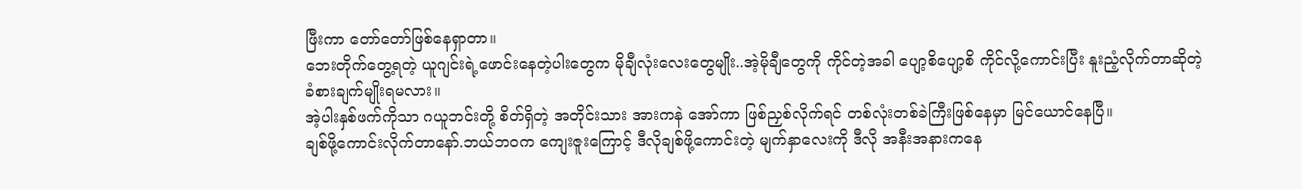ဖြီးကာ တော်တော်ဖြစ်နေရှာတာ။
ဘေးတိုက်တွေ့ရတဲ့ ယူဂျင်းရဲ့ဖောင်းနေတဲ့ပါးတွေက မိုချီလုံးလေးတွေမျိုး..အဲ့မိုချီတွေကို ကိုင်တဲ့အခါ ပျော့စိပျော့စိ ကိုင်လို့ကောင်းပြီး နူးညံ့လိုက်တာဆိုတဲ့ ခံစားချက်မျိုးရမလား။
အဲ့ပါးနှစ်ဖက်ကိုသာ ဂယူဘင်းတို့ စိတ်ရှိတဲ့ အတိုင်းသား အားကနဲ အော်ကာ ဖြစ်ညှစ်လိုက်ရင် တစ်လုံးတစ်ခဲကြီးဖြစ်နေမှာ မြင်ယောင်နေပြီ။
ချစ်ဖို့ကောင်းလိုက်တာနော်.ဘယ်ဘဝက ကျေးဇူးကြောင့် ဒီလိုချစ်ဖို့ကောင်းတဲ့ မျက်နှာလေးကို ဒီလို အနီးအနားကနေ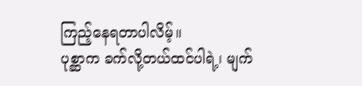ကြည့်နေရတာပါလိမ့်။
ပုစ္ဆာက ခက်လို့တယ်ထင်ပါရဲ့၊ မျက်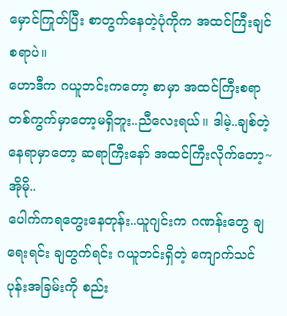မှောင်ကြုတ်ပြီး စာတွက်နေတဲ့ပုံကိုက အထင်ကြီးချင်စရာပဲ။
ဟောဒီက ဂယူဘင်းကတော့ စာမှာ အထင်ကြီးစရာတစ်ကွက်မှာတော့မရှိဘူး..ညီလေးရယ်။ ဒါမဲ့..ချစ်တဲ့ နေရာမှာတော့ ဆရာကြီးနော် အထင်ကြီးလိုက်တော့~
အိုမို..
ပေါက်ကရတွေးနေတုန်း..ယူဂျင်းက ဂဏန်းတွေ ချရေးရင်း ချတွက်ရင်း ဂယူဘင်းရှိတဲ့ ကျောက်သင်ပုန်းအခြမ်းကို စည်း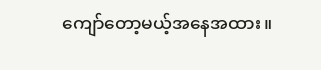ကျော်တော့မယ့်အနေအထား။